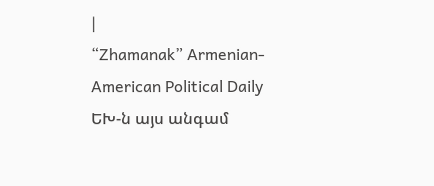|
“Zhamanak” Armenian-American Political Daily
ԵԽ-ն այս անգամ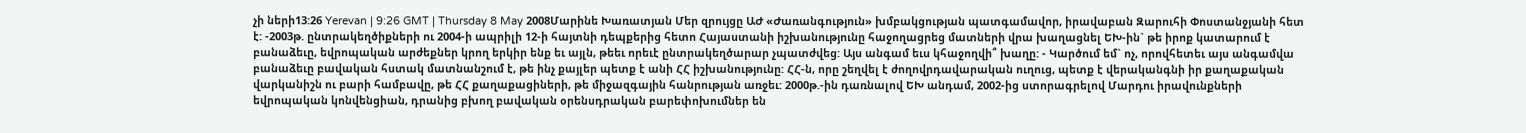չի ների13:26 Yerevan | 9:26 GMT | Thursday 8 May 2008Մարինե Խառատյան Մեր զրույցը ԱԺ «Ժառանգություն» խմբակցության պատգամավոր, իրավաբան Զարուհի Փոստանջյանի հետ է: -2003թ. ընտրակեղծիքների ու 2004-ի ապրիլի 12-ի հայտնի դեպքերից հետո Հայաստանի իշխանությունը հաջողացրեց մատների վրա խաղացնել ԵԽ-ին` թե իրոք կատարում է բանաձեւը, եվրոպական արժեքներ կրող երկիր ենք եւ այլն, թեեւ որեւէ ընտրակեղծարար չպատժվեց: Այս անգամ եւս կհաջողվի՞ խաղը: - Կարծում եմ` ոչ, որովհետեւ այս անգամվա բանաձեւը բավական հստակ մատնանշում է, թե ինչ քայլեր պետք է անի ՀՀ իշխանությունը: ՀՀ-ն, որը շեղվել է ժողովրդավարական ուղուց, պետք է վերականգնի իր քաղաքական վարկանիշն ու բարի համբավը, թե ՀՀ քաղաքացիների, թե միջազգային հանրության առջեւ: 2000թ.-ին դառնալով ԵԽ անդամ, 2002-ից ստորագրելով Մարդու իրավունքների եվրոպական կոնվենցիան, դրանից բխող բավական օրենսդրական բարեփոխումներ են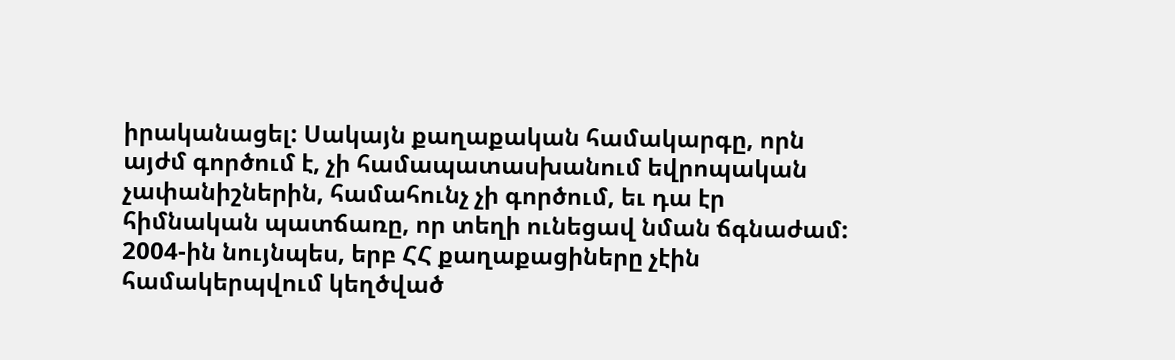իրականացել: Սակայն քաղաքական համակարգը, որն այժմ գործում է, չի համապատասխանում եվրոպական չափանիշներին, համահունչ չի գործում, եւ դա էր հիմնական պատճառը, որ տեղի ունեցավ նման ճգնաժամ: 2004-ին նույնպես, երբ ՀՀ քաղաքացիները չէին համակերպվում կեղծված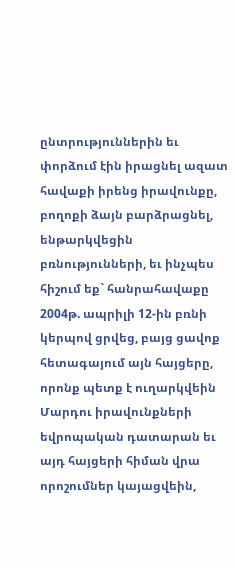ընտրություններին եւ փորձում էին իրացնել ազատ հավաքի իրենց իրավունքը, բողոքի ձայն բարձրացնել, ենթարկվեցին բռնությունների, եւ ինչպես հիշում եք` հանրահավաքը 2004թ. ապրիլի 12-ին բռնի կերպով ցրվեց, բայց ցավոք հետագայում այն հայցերը, որոնք պետք է ուղարկվեին Մարդու իրավունքների եվրոպական դատարան եւ այդ հայցերի հիման վրա որոշումներ կայացվեին,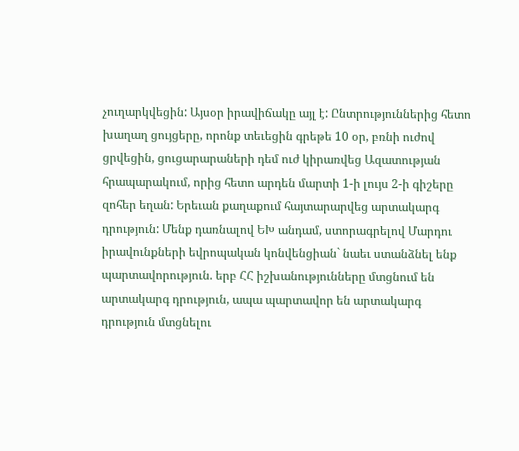չուղարկվեցին: Այսօր իրավիճակը այլ է: Ընտրություններից հետո խաղաղ ցույցերը, որոնք տեւեցին գրեթե 10 օր, բռնի ուժով ցրվեցին, ցուցարարաների դեմ ուժ կիրառվեց Ազատության հրապարակում, որից հետո արդեն մարտի 1-ի լույս 2-ի գիշերը զոհեր եղան: Երեւան քաղաքում հայտարարվեց արտակարգ դրություն: Մենք դառնալով ԵԽ անդամ, ստորագրելով Մարդու իրավունքների եվրոպական կոնվենցիան` նաեւ ստանձնել ենք պարտավորություն. երբ ՀՀ իշխանությունները մտցնում են արտակարգ դրություն, ապա պարտավոր են արտակարգ դրություն մտցնելու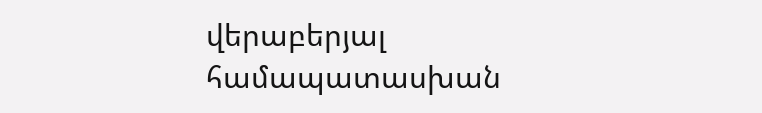վերաբերյալ համապատասխան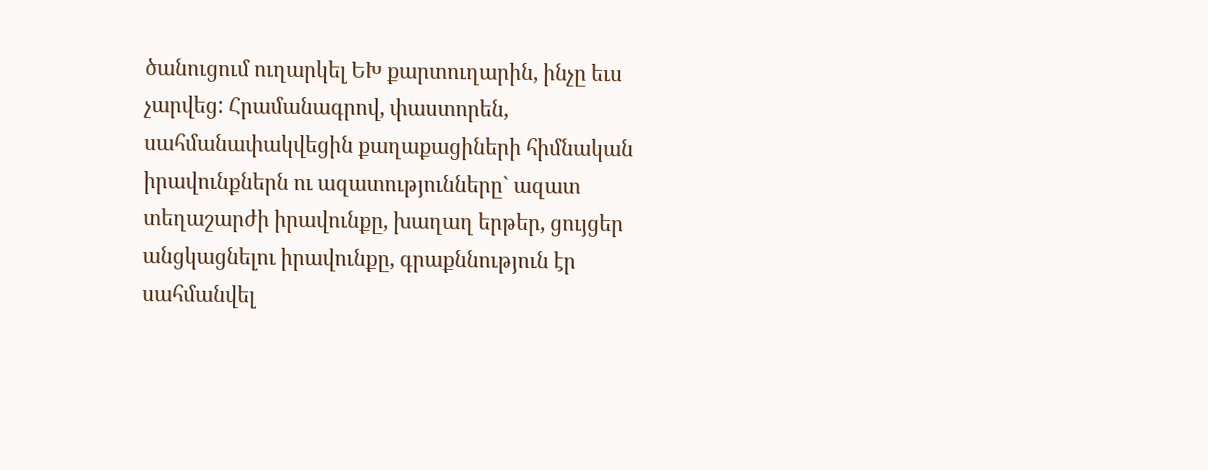ծանուցում ուղարկել ԵԽ քարտուղարին, ինչը եւս չարվեց: Հրամանագրով, փաստորեն, սահմանափակվեցին քաղաքացիների հիմնական իրավունքներն ու ազատությունները` ազատ տեղաշարժի իրավունքը, խաղաղ երթեր, ցույցեր անցկացնելու իրավունքը, գրաքննություն էր սահմանվել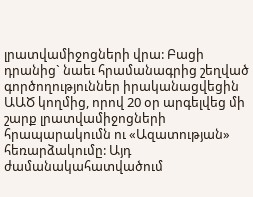լրատվամիջոցների վրա: Բացի դրանից` նաեւ հրամանագրից շեղված գործողություններ իրականացվեցին ԱԱԾ կողմից, որով 20 օր արգելվեց մի շարք լրատվամիջոցների հրապարակումն ու «Ազատության» հեռարձակումը: Այդ ժամանակահատվածում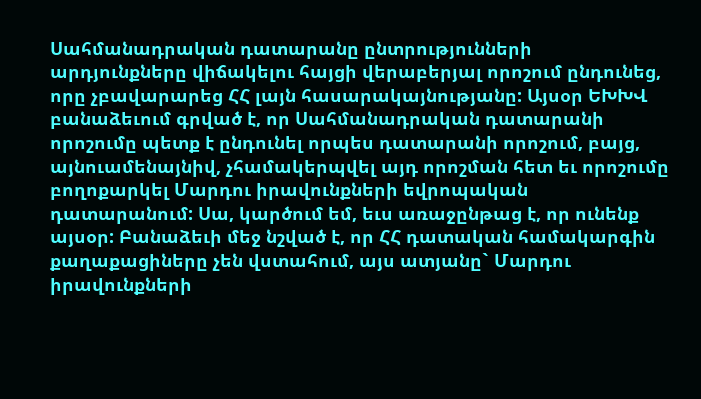Սահմանադրական դատարանը ընտրությունների արդյունքները վիճակելու հայցի վերաբերյալ որոշում ընդունեց, որը չբավարարեց ՀՀ լայն հասարակայնությանը: Այսօր ԵԽԽՎ բանաձեւում գրված է, որ Սահմանադրական դատարանի որոշումը պետք է ընդունել որպես դատարանի որոշում, բայց, այնուամենայնիվ, չհամակերպվել այդ որոշման հետ եւ որոշումը բողոքարկել Մարդու իրավունքների եվրոպական դատարանում: Սա, կարծում եմ, եւս առաջընթաց է, որ ունենք այսօր: Բանաձեւի մեջ նշված է, որ ՀՀ դատական համակարգին քաղաքացիները չեն վստահում, այս ատյանը` Մարդու իրավունքների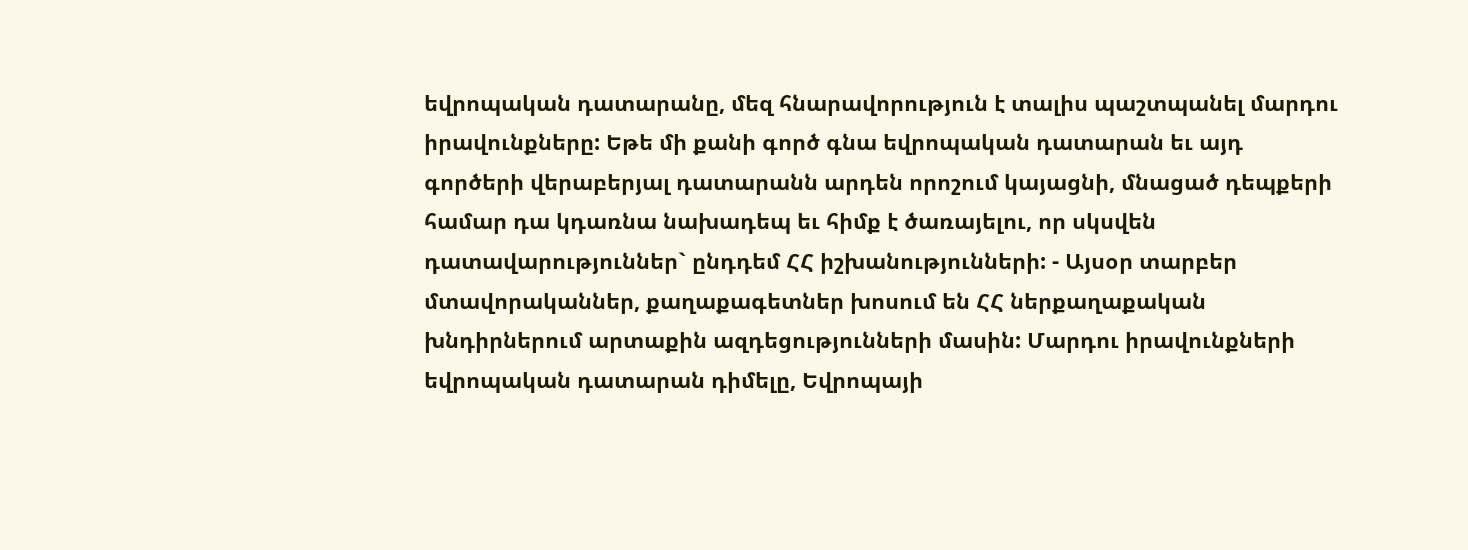եվրոպական դատարանը, մեզ հնարավորություն է տալիս պաշտպանել մարդու իրավունքները: Եթե մի քանի գործ գնա եվրոպական դատարան եւ այդ գործերի վերաբերյալ դատարանն արդեն որոշում կայացնի, մնացած դեպքերի համար դա կդառնա նախադեպ եւ հիմք է ծառայելու, որ սկսվեն դատավարություններ` ընդդեմ ՀՀ իշխանությունների: - Այսօր տարբեր մտավորականներ, քաղաքագետներ խոսում են ՀՀ ներքաղաքական խնդիրներում արտաքին ազդեցությունների մասին: Մարդու իրավունքների եվրոպական դատարան դիմելը, Եվրոպայի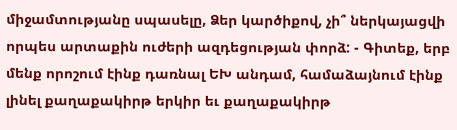միջամտությանը սպասելը, Ձեր կարծիքով, չի՞ ներկայացվի որպես արտաքին ուժերի ազդեցության փորձ: - Գիտեք, երբ մենք որոշում էինք դառնալ ԵԽ անդամ, համաձայնում էինք լինել քաղաքակիրթ երկիր եւ քաղաքակիրթ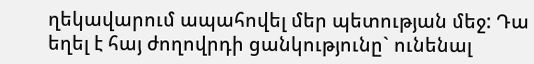ղեկավարում ապահովել մեր պետության մեջ: Դա եղել է հայ ժողովրդի ցանկությունը` ունենալ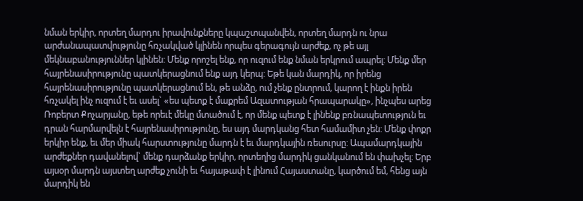նման երկիր, որտեղ մարդու իրավունքները կպաշտպանվեն, որտեղ մարդն ու նրա արժանապատվությունը հռչակված կլինեն որպես գերագույն արժեք, ոչ թե այլ մեկնաբանություններ կլինեն: Մենք որոշել ենք, որ ուզում ենք նման երկրում ապրել: Մենք մեր հայրենասիրությունը պատկերացնում ենք այդ կերպ: Եթե կան մարդիկ, որ իրենց հայրենասիրությունը պատկերացնում են, թե անձը, ում չենք ընտրում, կարող է ինքն իրեն հռչակել ինչ ուզում է եւ ասել` «ես պետք է մաքրեմ Ազատության հրապարակը», ինչպես արեց Ռոբերտ Քոչարյանը, եթե որեւէ մեկը մտածում է, որ մենք պետք է լինենք բռնապետություն եւ դրան հարմարվելն է հայրենասիրությունը, ես այդ մարդկանց հետ համամիտ չեն: Մենք փոքր երկիր ենք, եւ մեր միակ հարստությունը մարդն է եւ մարդկային ռեսուրսը: Ապամարդկային արժեքներ դավանելով` մենք դարձանք երկիր, որտեղից մարդիկ ցանկանում են փախչել: Երբ այսօր մարդն այստեղ արժեք չունի եւ հայաթափ է լինում Հայաստանը, կարծում եմ, հենց այն մարդիկ են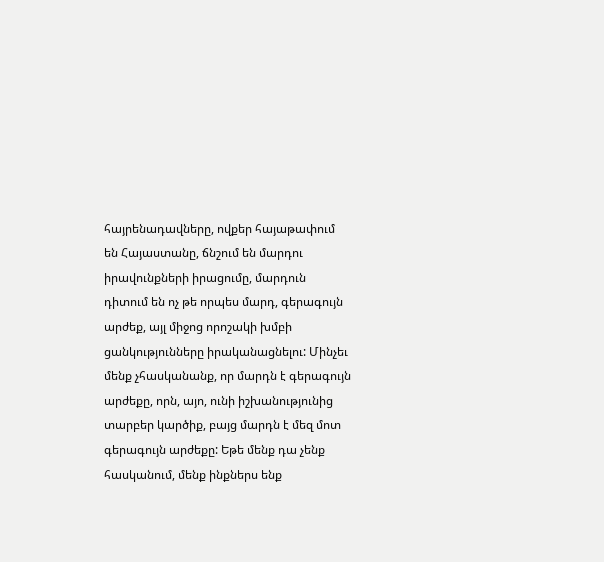հայրենադավները, ովքեր հայաթափում են Հայաստանը, ճնշում են մարդու իրավունքների իրացումը, մարդուն դիտում են ոչ թե որպես մարդ, գերագույն արժեք, այլ միջոց որոշակի խմբի ցանկությունները իրականացնելու: Մինչեւ մենք չհասկանանք, որ մարդն է գերագույն արժեքը, որն, այո, ունի իշխանությունից տարբեր կարծիք, բայց մարդն է մեզ մոտ գերագույն արժեքը: Եթե մենք դա չենք հասկանում, մենք ինքներս ենք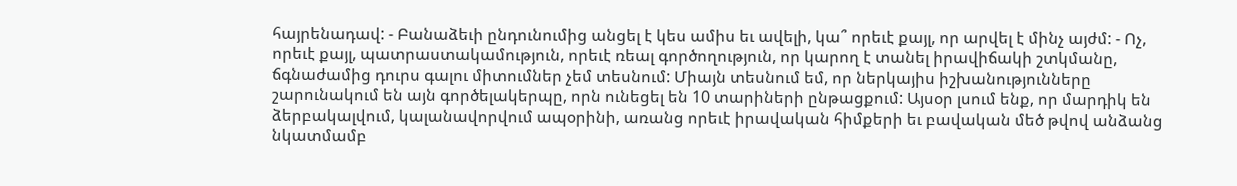հայրենադավ: - Բանաձեւի ընդունումից անցել է կես ամիս եւ ավելի, կա՞ որեւէ քայլ, որ արվել է մինչ այժմ: - Ոչ, որեւէ քայլ, պատրաստակամություն, որեւէ ռեալ գործողություն, որ կարող է տանել իրավիճակի շտկմանը, ճգնաժամից դուրս գալու միտումներ չեմ տեսնում: Միայն տեսնում եմ, որ ներկայիս իշխանությունները շարունակում են այն գործելակերպը, որն ունեցել են 10 տարիների ընթացքում: Այսօր լսում ենք, որ մարդիկ են ձերբակալվում, կալանավորվում ապօրինի, առանց որեւէ իրավական հիմքերի եւ բավական մեծ թվով անձանց նկատմամբ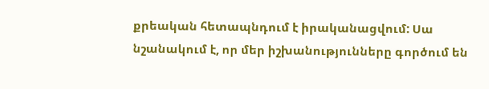քրեական հետապնդում է իրականացվում: Սա նշանակում է, որ մեր իշխանությունները գործում են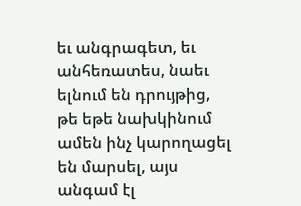եւ անգրագետ, եւ անհեռատես, նաեւ ելնում են դրույթից, թե եթե նախկինում ամեն ինչ կարողացել են մարսել, այս անգամ էլ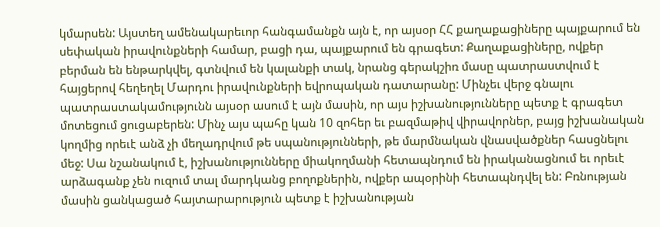կմարսեն: Այստեղ ամենակարեւոր հանգամանքն այն է, որ այսօր ՀՀ քաղաքացիները պայքարում են սեփական իրավունքների համար, բացի դա, պայքարում են գրագետ: Քաղաքացիները, ովքեր բերման են ենթարկվել, գտնվում են կալանքի տակ, նրանց գերակշիռ մասը պատրաստվում է հայցերով հեղեղել Մարդու իրավունքների եվրոպական դատարանը: Մինչեւ վերջ գնալու պատրաստակամությունն այսօր ասում է այն մասին, որ այս իշխանությունները պետք է գրագետ մոտեցում ցուցաբերեն: Մինչ այս պահը կան 10 զոհեր եւ բազմաթիվ վիրավորներ, բայց իշխանական կողմից որեւէ անձ չի մեղադրվում թե սպանությունների, թե մարմնական վնասվածքներ հասցնելու մեջ: Սա նշանակում է, իշխանությունները միակողմանի հետապնդում են իրականացնում եւ որեւէ արձագանք չեն ուզում տալ մարդկանց բողոքներին, ովքեր ապօրինի հետապնդվել են: Բռնության մասին ցանկացած հայտարարություն պետք է իշխանության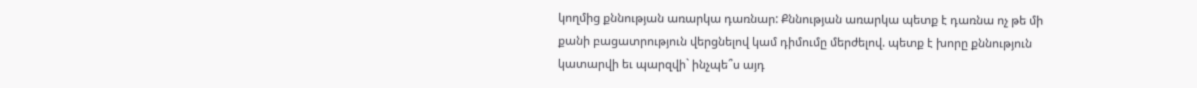կողմից քննության առարկա դառնար: Քննության առարկա պետք է դառնա ոչ թե մի քանի բացատրություն վերցնելով կամ դիմումը մերժելով. պետք է խորը քննություն կատարվի եւ պարզվի` ինչպե՞ս այդ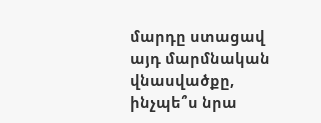մարդը ստացավ այդ մարմնական վնասվածքը, ինչպե՞ս նրա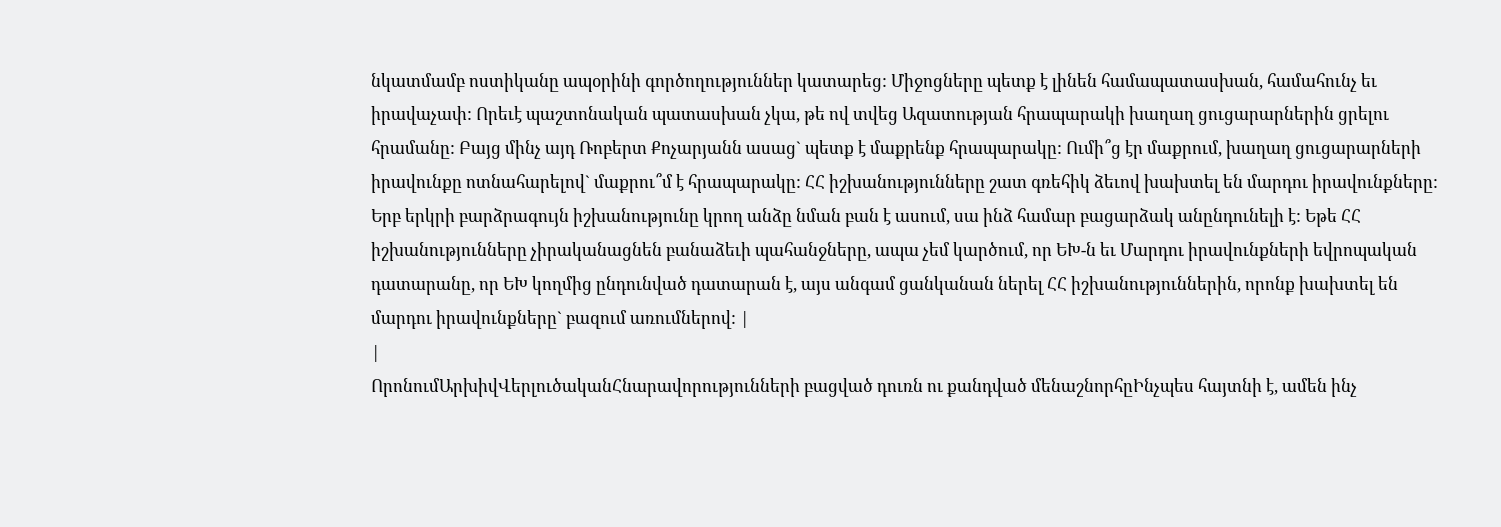նկատմամբ ոստիկանը ապօրինի գործողություններ կատարեց: Միջոցները պետք է լինեն համապատասխան, համահունչ եւ իրավաչափ: Որեւէ պաշտոնական պատասխան չկա, թե ով տվեց Ազատության հրապարակի խաղաղ ցուցարարներին ցրելու հրամանը: Բայց մինչ այդ Ռոբերտ Քոչարյանն ասաց` պետք է մաքրենք հրապարակը: Ումի՞ց էր մաքրում, խաղաղ ցուցարարների իրավունքը ոտնահարելով` մաքրու՞մ է հրապարակը: ՀՀ իշխանությունները շատ գռեհիկ ձեւով խախտել են մարդու իրավունքները: Երբ երկրի բարձրագույն իշխանությունը կրող անձը նման բան է ասում, սա ինձ համար բացարձակ անընդունելի է: Եթե ՀՀ իշխանությունները չիրականացնեն բանաձեւի պահանջները, ապա չեմ կարծում, որ ԵԽ-ն եւ Մարդու իրավունքների եվրոպական դատարանը, որ ԵԽ կողմից ընդունված դատարան է, այս անգամ ցանկանան ներել ՀՀ իշխանություններին, որոնք խախտել են մարդու իրավունքները` բազում առումներով: |
|
ՈրոնումԱրխիվՎերլուծականՀնարավորությունների բացված դուռն ու քանդված մենաշնորհըԻնչպես հայտնի է, ամեն ինչ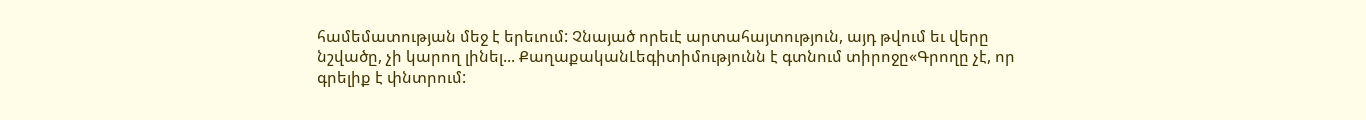համեմատության մեջ է երեւում: Չնայած որեւէ արտահայտություն, այդ թվում եւ վերը նշվածը, չի կարող լինել... ՔաղաքականԼեգիտիմությունն է գտնում տիրոջը«Գրողը չէ, որ գրելիք է փնտրում: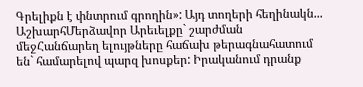Գրելիքն է փնտրում գրողին»: Այդ տողերի հեղինակն... ԱշխարհՄերձավոր Արեւելքը` շարժման մեջՀանճարեղ ելույթները հաճախ թերագնահատում են` համարելով պարզ խոսքեր: Իրականում դրանք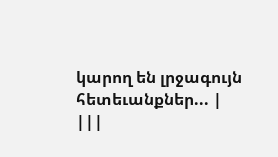կարող են լրջագույն հետեւանքներ... |
|||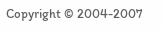Copyright © 2004-2007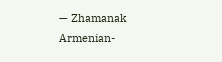— Zhamanak Armenian-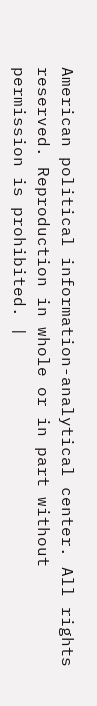American political information-analytical center. All rights reserved. Reproduction in whole or in part without permission is prohibited. |